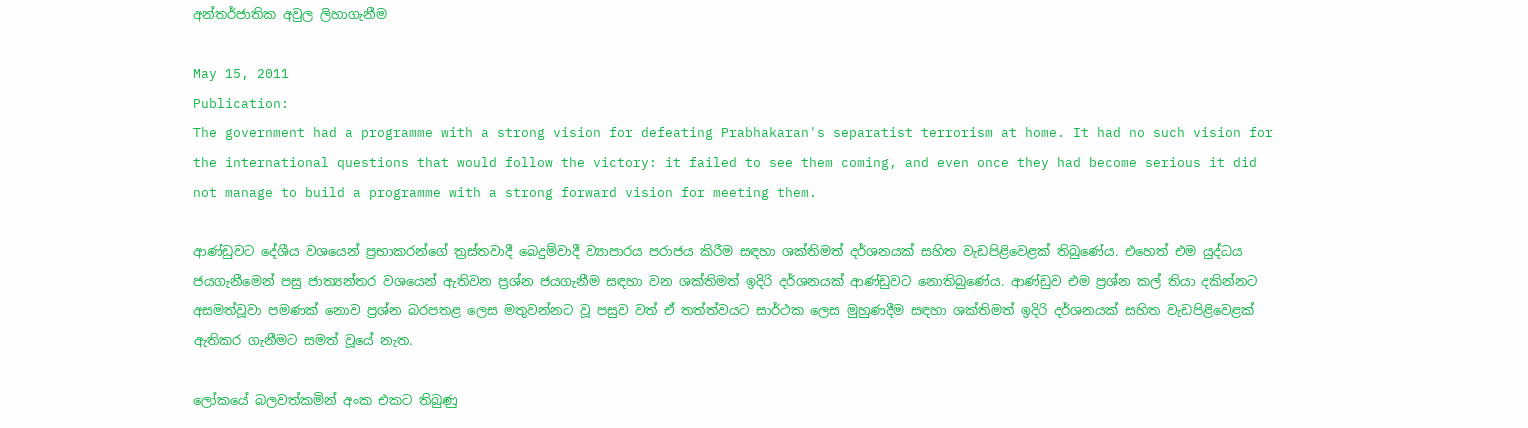අන්තර්ජාතික අවුල ලිහාගැනීම

May 15, 2011
Publication:
The government had a programme with a strong vision for defeating Prabhakaran's separatist terrorism at home. It had no such vision for the international questions that would follow the victory: it failed to see them coming, and even once they had become serious it did not manage to build a programme with a strong forward vision for meeting them.

ආණ්ඩුවට දේශීය වශයෙන් ප්‍රභාකරන්ගේ ත්‍රස්තවාදී බෙදුම්වාදී ව්‍යාපාරය පරාජය කිරීම සඳහා ශක්තිමත් දර්ශනයක් සහිත වැඩපිළිවෙළක් තිබුණේය. එහෙත් එම යුද්ධය ජයගැනීමෙන් පසු ජාත්‍යන්තර වශයෙන් ඇතිවන ප්‍රශ්න ජයගැනීම සඳහා වන ශක්තිමත් ඉදිරි දර්ශනයක් ආණ්ඩුවට නොතිබුණේය. ආණ්ඩුව එම ප්‍රශ්න කල් තියා දකින්නට අසමත්වූවා පමණක් නොව ප්‍රශ්න බරපතළ ලෙස මතුවන්නට වූ පසුව වත් ඒ තත්ත්වයට සාර්ථක ලෙස මුහුණදීම සඳහා ශක්තිමත් ඉදිරි දර්ශනයක් සහිත වැඩපිළිවෙළක් ඇතිකර ගැනීමට සමත් වූයේ නැත.

ලෝකයේ බලවත්කමින් අංක එකට තිබුණු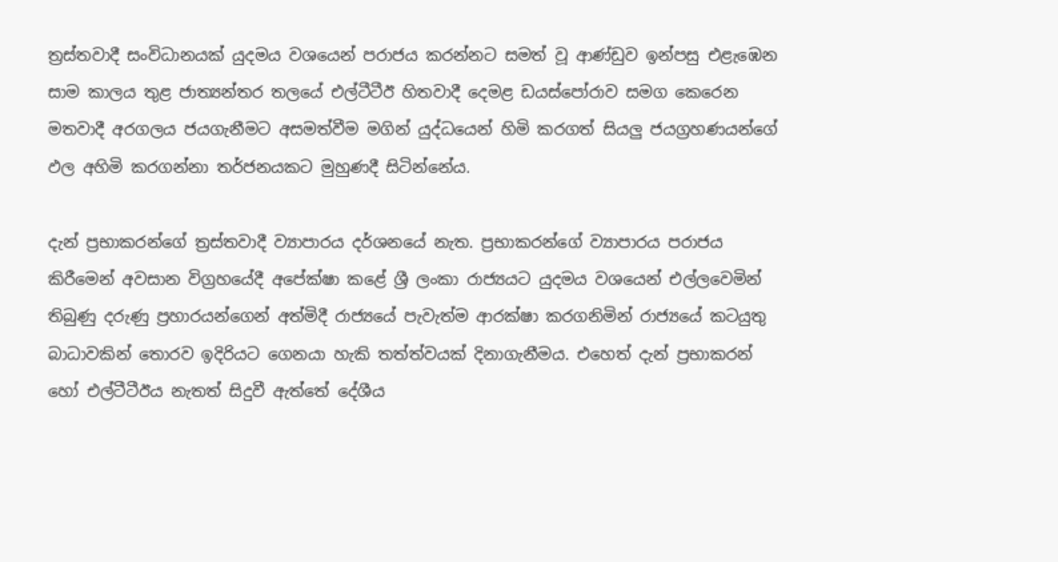ත්‍රස්තවාදී සංවිධානයක් යුදමය වශයෙන් පරාජය කරන්නට සමත් වූ ආණ්ඩුව ඉන්පසු එළැඹෙන සාම කාලය තුළ ජාත්‍යන්තර තලයේ එල්ටීටීඊ හිතවාදී දෙමළ ඩයස්පෝරාව සමග කෙරෙන මතවාදී අරගලය ජයගැනීමට අසමත්වීම මගින් යුද්ධයෙන් හිමි කරගත් සියලු ජයග්‍රහණයන්ගේ ඵල අහිමි කරගන්නා තර්ජනයකට මුහුණදී සිටින්නේය.

දැන් ප්‍රභාකරන්ගේ ත්‍රස්තවාදී ව්‍යාපාරය දර්ශනයේ නැත. ප්‍රභාකරන්ගේ ව්‍යාපාරය පරාජය කිරීමෙන් අවසාන විග්‍රහයේදී අපේක්ෂා කළේ ශ්‍රී ලංකා රාජ්‍යයට යුදමය වශයෙන් එල්ලවෙමින් තිබුණු දරුණු ප්‍රහාරයන්ගෙන් අත්මිදී රාජ්‍යයේ පැවැත්ම ආරක්ෂා කරගනිමින් රාජ්‍යයේ කටයුතු බාධාවකින් තොරව ඉදිරියට ගෙනයා හැකි තත්ත්වයක් දිනාගැනීමය. එහෙත් දැන් ප්‍රභාකරන් හෝ එල්ටීටීඊය නැතත් සිදුවී ඇත්තේ දේශීය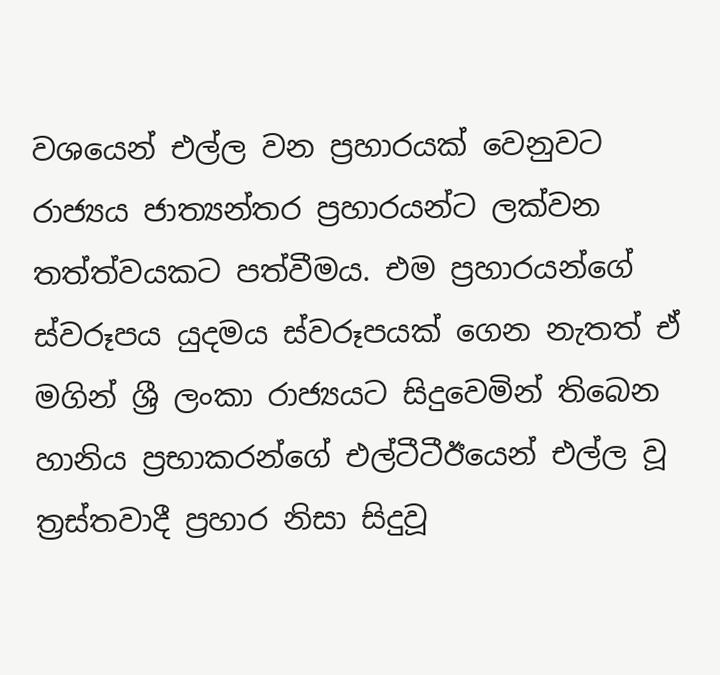වශයෙන් එල්ල වන ප්‍රහාරයක් වෙනුවට රාජ්‍යය ජාත්‍යන්තර ප්‍රහාරයන්ට ලක්වන තත්ත්වයකට පත්වීමය. එම ප්‍රහාරයන්ගේ ස්වරූපය යුදමය ස්වරූපයක් ගෙන නැතත් ඒ මගින් ශ්‍රී ලංකා රාජ්‍යයට සිදුවෙමින් තිබෙන හානිය ප්‍රභාකරන්ගේ එල්ටීටීඊයෙන් එල්ල වූ ත්‍රස්තවාදී ප්‍රහාර නිසා සිදුවූ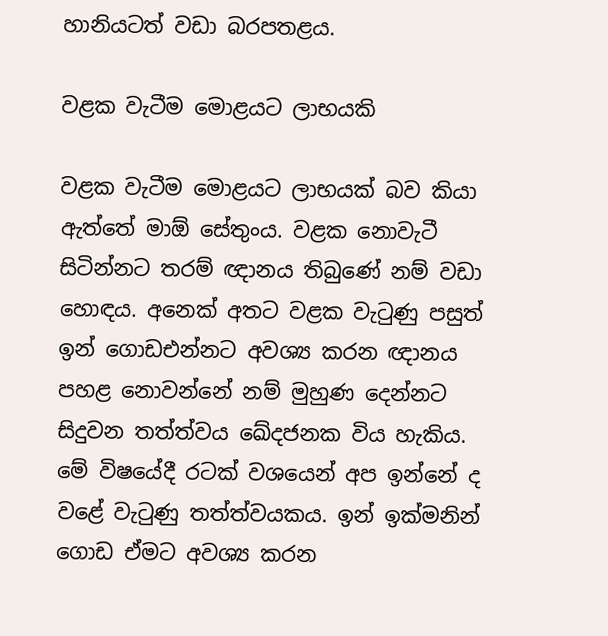හානියටත් වඩා බරපතළය.

වළක වැටීම මොළයට ලාභයකි

වළක වැටීම මොළයට ලාභයක් බව කියා ඇත්තේ මාඕ සේතුංය. වළක නොවැටී සිටින්නට තරම් ඥානය තිබුණේ නම් වඩා හොඳය. අනෙක් අතට වළක වැටුණු පසුත් ඉන් ගොඩඑන්නට අවශ්‍ය කරන ඥානය පහළ නොවන්නේ නම් මුහුණ දෙන්නට සිදුවන තත්ත්වය ඛේදජනක විය හැකිය. මේ විෂයේදී රටක් වශයෙන් අප ඉන්නේ ද වළේ වැටුණු තත්ත්වයකය. ඉන් ඉක්මනින් ගොඩ ඒමට අවශ්‍ය කරන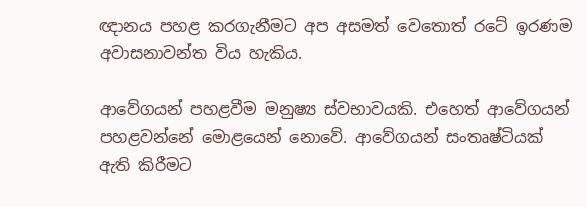ඥානය පහළ කරගැනීමට අප අසමත් වෙතොත් රටේ ඉරණම අවාසනාවන්ත විය හැකිය.

ආවේගයන් පහළවීම මනුෂ්‍ය ස්වභාවයකි. එහෙත් ආවේගයන් පහළවන්නේ මොළයෙන් නොවේ. ආවේගයන් සංතෘෂ්ටියක් ඇති කිරීමට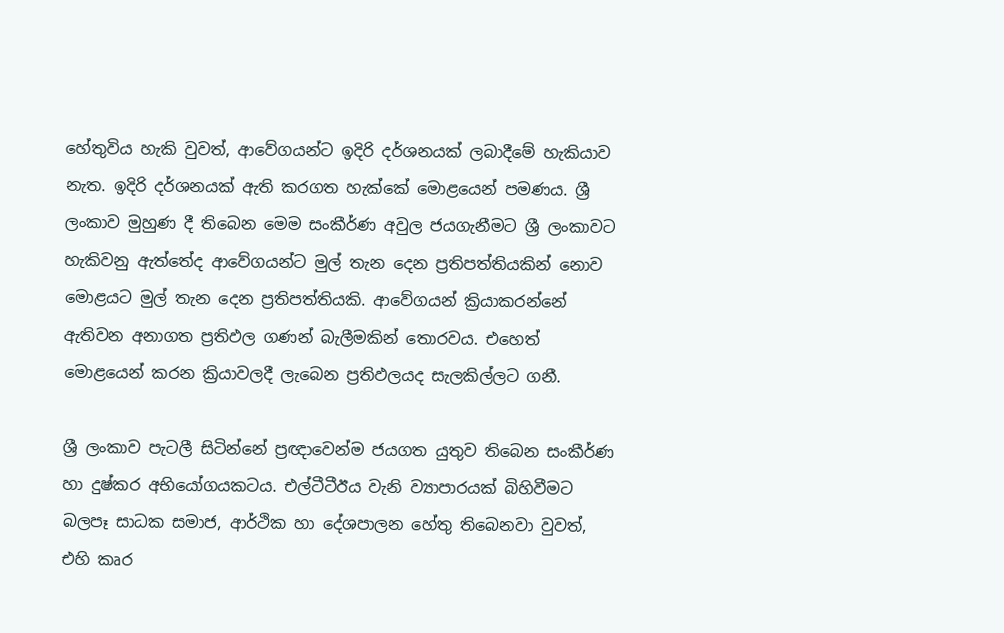හේතුවිය හැකි වුවත්, ආවේගයන්ට ඉදිරි දර්ශනයක් ලබාදීමේ හැකියාව නැත. ඉදිරි දර්ශනයක් ඇති කරගත හැක්කේ මොළයෙන් පමණය. ශ්‍රී ලංකාව මුහුණ දී තිබෙන මෙම සංකීර්ණ අවුල ජයගැනීමට ශ්‍රී ලංකාවට හැකිවනු ඇත්තේද ආවේගයන්ට මුල් තැන දෙන ප්‍රතිපත්තියකින් නොව මොළයට මුල් තැන දෙන ප්‍රතිපත්තියකි. ආවේගයන් ක්‍රියාකරන්නේ ඇතිවන අනාගත ප්‍රතිඵල ගණන් බැලීමකින් තොරවය. එහෙත් මොළයෙන් කරන ක්‍රියාවලදී ලැබෙන ප්‍රතිඵලයද සැලකිල්ලට ගනී.

ශ්‍රී ලංකාව පැටලී සිටින්නේ ප්‍රඥාවෙන්ම ජයගත යුතුව තිබෙන සංකීර්ණ හා දුෂ්කර අභියෝගයකටය. එල්ටීටීඊය වැනි ව්‍යාපාරයක් බිහිවීමට බලපෑ සාධක සමාජ, ආර්ථික හා දේශපාලන හේතු තිබෙනවා වුවත්, එහි කෘර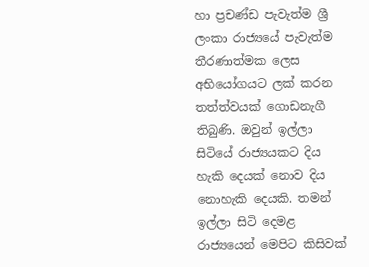හා ප්‍රචණ්ඩ පැවැත්ම ශ්‍රී ලංකා රාජ්‍යයේ පැවැත්ම තීරණාත්මක ලෙස අභියෝගයට ලක් කරන තත්ත්වයක් ගොඩනැගී තිබුණි. ඔවුන් ඉල්ලා සිටියේ රාජ්‍යයකට දිය හැකි දෙයක් නොව දිය නොහැකි දෙයකි. තමන් ඉල්ලා සිටි දෙමළ රාජ්‍යයෙන් මෙපිට කිසිවක්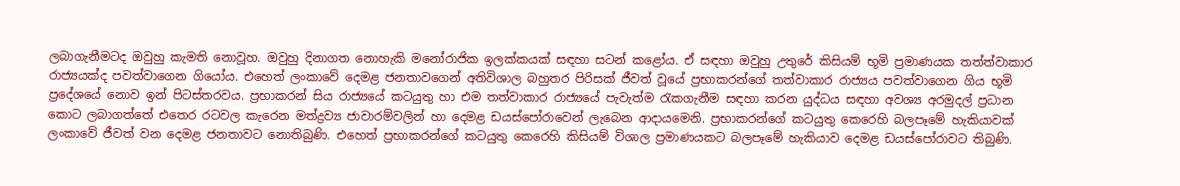ලබාගැනීමටද ඔවුහු කැමති නොවූහ. ඔවුහු දිනාගත නොහැකි මනෝරාජික ඉලක්කයක් සඳහා සටන් කළෝය. ඒ සඳහා ඔවුහු උතුරේ කිසියම් භූමි ප්‍රමාණයක තත්ත්වාකාර රාජ්‍යයක්ද පවත්වාගෙන ගියෝය. එහෙත් ලංකාවේ දෙමළ ජනතාවගෙන් අතිවිශාල බහුතර පිරිසක් ජීවත් වූයේ ප්‍රභාකරන්ගේ තත්වාකාර රාජ්‍යය පවත්වාගෙන ගිය භූමි ප්‍රදේශයේ නොව ඉන් පිටස්තරවය. ප්‍රභාකරන් සිය රාජ්‍යයේ කටයුතු හා එම තත්වාකාර රාජ්‍යයේ පැවැත්ම රැකගැනීම සඳහා කරන යුද්ධය සඳහා අවශ්‍ය අරමුදල් ප්‍රධාන කොට ලබාගත්තේ එතෙර රටවල කැරෙන මත්ද්‍රව්‍ය ජාවාරම්වලින් හා දෙමළ ඩයස්පෝරාවෙන් ලැබෙන ආදායමෙනි. ප්‍රභාකරන්ගේ කටයුතු කෙරෙහි බලපෑමේ හැකියාවක් ලංකාවේ ජීවත් වන දෙමළ ජනතාවට නොතිබුණි. එහෙත් ප්‍රභාකරන්ගේ කටයුතු කෙරෙහි කිසියම් විශාල ප්‍රමාණයකට බලපෑමේ හැකියාව දෙමළ ඩයස්පෝරාවට තිබුණි.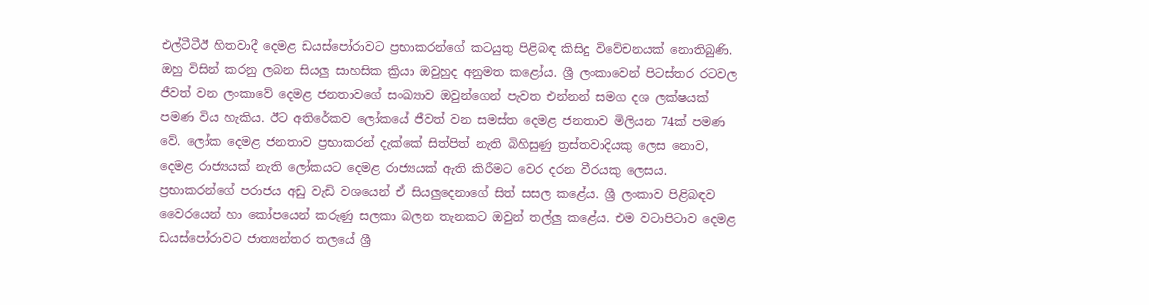එල්ටීටීඊ හිතවාදී දෙමළ ඩයස්පෝරාවට ප්‍රභාකරන්ගේ කටයුතු පිළිබඳ කිසිදු විවේචනයක් නොතිබුණි. ඔහු විසින් කරනු ලබන සියලු සාහසික ක්‍රියා ඔවුහුද අනුමත කළෝය. ශ්‍රී ලංකාවෙන් පිටස්තර රටවල ජීවත් වන ලංකාවේ දෙමළ ජනතාවගේ සංඛ්‍යාව ඔවුන්ගෙන් පැවත එන්නන් සමග දශ ලක්ෂයක් පමණ විය හැකිය. ඊට අතිරේකව ලෝකයේ ජීවත් වන සමස්ත දෙමළ ජනතාව මිලියන 74ක් පමණ වේ. ලෝක දෙමළ ජනතාව ප්‍රභාකරන් දැක්කේ සිත්පිත් නැති බිහිසුණු ත්‍රස්තවාදියකු ලෙස නොව, දෙමළ රාජ්‍යයක් නැති ලෝකයට දෙමළ රාජ්‍යයක් ඇති කිරීමට වෙර දරන වීරයකු ලෙසය. ප්‍රභාකරන්ගේ පරාජය අඩු වැඩි වශයෙන් ඒ සියලුදෙනාගේ සිත් සසල කළේය. ශ්‍රී ලංකාව පිළිබඳව වෛරයෙන් හා කෝපයෙන් කරුණු සලකා බලන තැනකට ඔවුන් තල්ලු කළේය. එම වටාපිටාව දෙමළ ඩයස්පෝරාවට ජාත්‍යන්තර තලයේ ශ්‍රී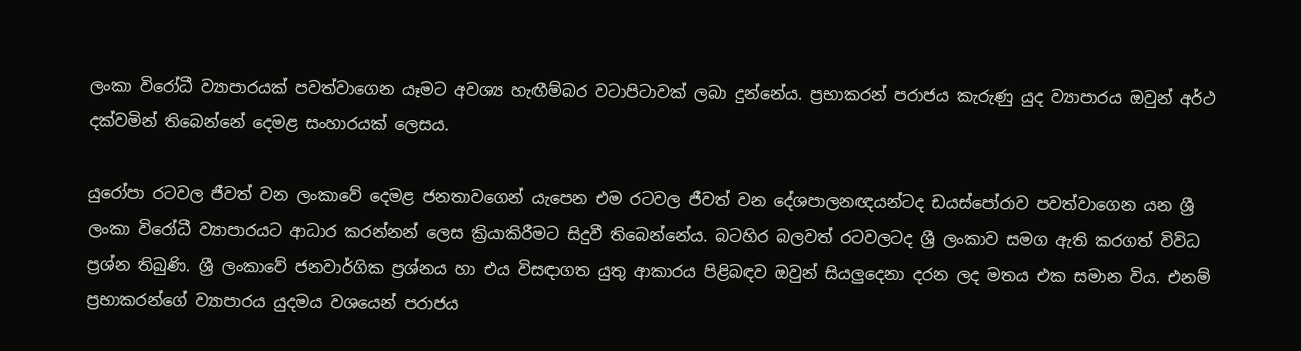ලංකා විරෝධී ව්‍යාපාරයක් පවත්වාගෙන යෑමට අවශ්‍ය හැඟීම්බර වටාපිටාවක් ලබා දුන්නේය. ප්‍රභාකරන් පරාජය කැරුණු යුද ව්‍යාපාරය ඔවුන් අර්ථ දක්වමින් තිබෙන්නේ දෙමළ සංහාරයක් ලෙසය.

යුරෝපා රටවල ජීවත් වන ලංකාවේ දෙමළ ජනතාවගෙන් යැපෙන එම රටවල ජීවත් වන දේශපාලනඥයන්ටද ඩයස්පෝරාව පවත්වාගෙන යන ශ්‍රී ලංකා විරෝධී ව්‍යාපාරයට ආධාර කරන්නන් ලෙස ක්‍රියාකිරීමට සිදුවී තිබෙන්නේය. බටහිර බලවත් රටවලටද ශ්‍රී ලංකාව සමග ඇති කරගත් විවිධ ප්‍රශ්න තිබුණි. ශ්‍රී ලංකාවේ ජනවාර්ගික ප්‍රශ්නය හා එය විසඳාගත යුතු ආකාරය පිළිබඳව ඔවුන් සියලුදෙනා දරන ලද මතය එක සමාන විය. එනම් ප්‍රභාකරන්ගේ ව්‍යාපාරය යුදමය වශයෙන් පරාජය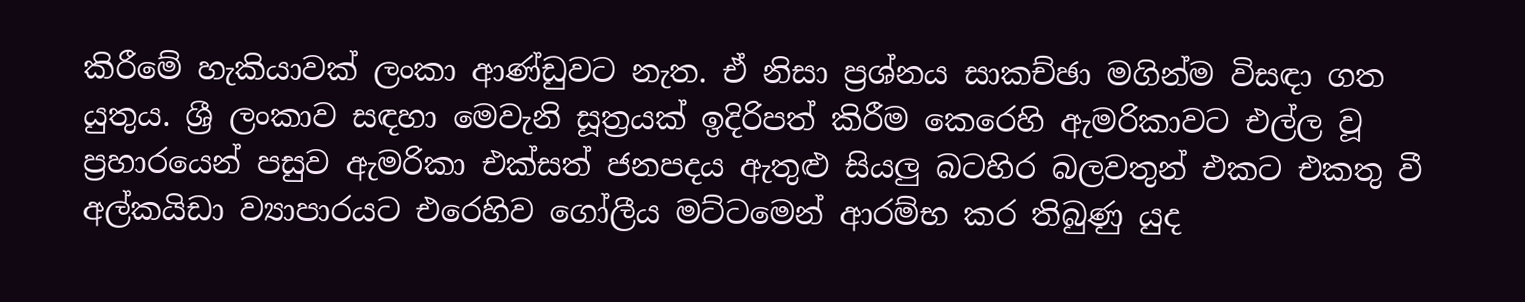කිරීමේ හැකියාවක් ලංකා ආණ්ඩුවට නැත. ඒ නිසා ප්‍රශ්නය සාකච්ඡා මගින්ම විසඳා ගත යුතුය. ශ්‍රී ලංකාව සඳහා මෙවැනි සූත්‍රයක් ඉදිරිපත් කිරීම කෙරෙහි ඇමරිකාවට එල්ල වූ ප්‍රහාරයෙන් පසුව ඇමරිකා එක්සත් ජනපදය ඇතුළු සියලු බටහිර බලවතුන් එකට එකතු වී අල්කයිඩා ව්‍යාපාරයට එරෙහිව ගෝලීය මට්ටමෙන් ආරම්භ කර තිබුණු යුද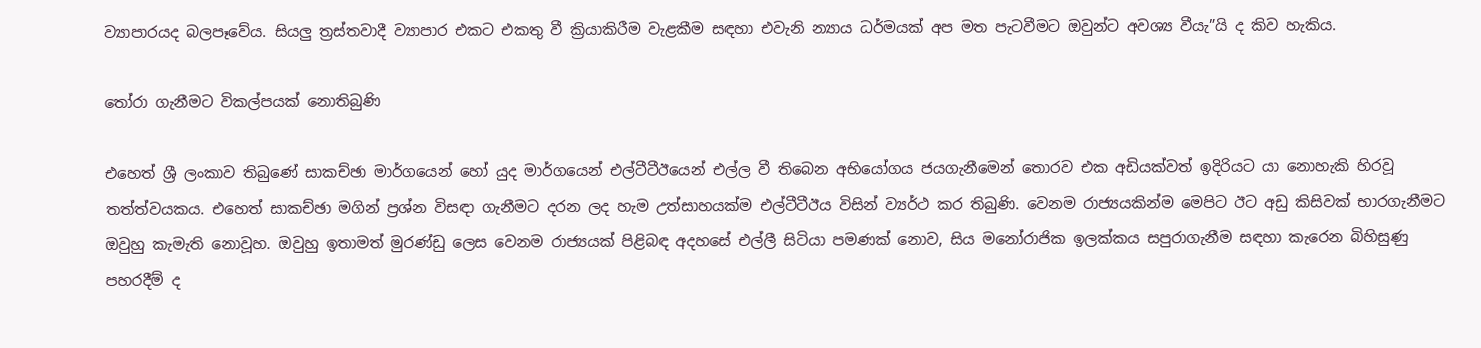ව්‍යාපාරයද බලපෑවේය. සියලු ත්‍රස්තවාදී ව්‍යාපාර එකට එකතු වී ක්‍රියාකිරීම වැළකීම සඳහා එවැනි න්‍යාය ධර්මයක් අප මත පැටවීමට ඔවුන්ට අවශ්‍ය වීයැ”යි ද කිව හැකිය.

තෝරා ගැනීමට විකල්පයක් නොතිබුණි

එහෙත් ශ්‍රී ලංකාව තිබුණේ සාකච්ඡා මාර්ගයෙන් හෝ යුද මාර්ගයෙන් එල්ටීටීඊයෙන් එල්ල වී තිබෙන අභියෝගය ජයගැනීමෙන් තොරව එක අඩියක්වත් ඉදිරියට යා නොහැකි හිරවූ තත්ත්වයකය. එහෙත් සාකච්ඡා මගින් ප්‍රශ්න විසඳා ගැනීමට දරන ලද හැම උත්සාහයක්ම එල්ටීටීඊය විසින් ව්‍යර්ථ කර තිබුණි. වෙනම රාජ්‍යයකින්ම මෙපිට ඊට අඩු කිසිවක් භාරගැනීමට ඔවුහු කැමැති නොවූහ. ඔවුහු ඉතාමත් මුරණ්ඩු ලෙස වෙනම රාජ්‍යයක් පිළිබඳ අදහසේ එල්ලී සිටියා පමණක් නොව, සිය මනෝරාජික ඉලක්කය සපුරාගැනීම සඳහා කැරෙන බිහිසුණු පහරදීම් ද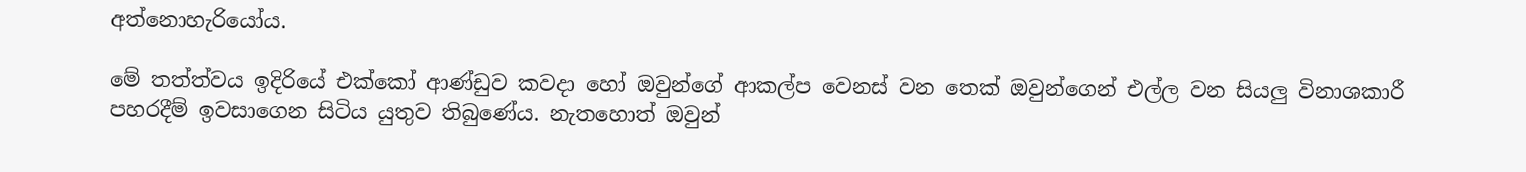අත්නොහැරියෝය.

මේ තත්ත්වය ඉදිරියේ එක්කෝ ආණ්ඩුව කවදා හෝ ඔවුන්ගේ ආකල්ප වෙනස් වන තෙක් ඔවුන්ගෙන් එල්ල වන සියලු විනාශකාරී පහරදීම් ඉවසාගෙන සිටිය යුතුව තිබුණේය. නැතහොත් ඔවුන්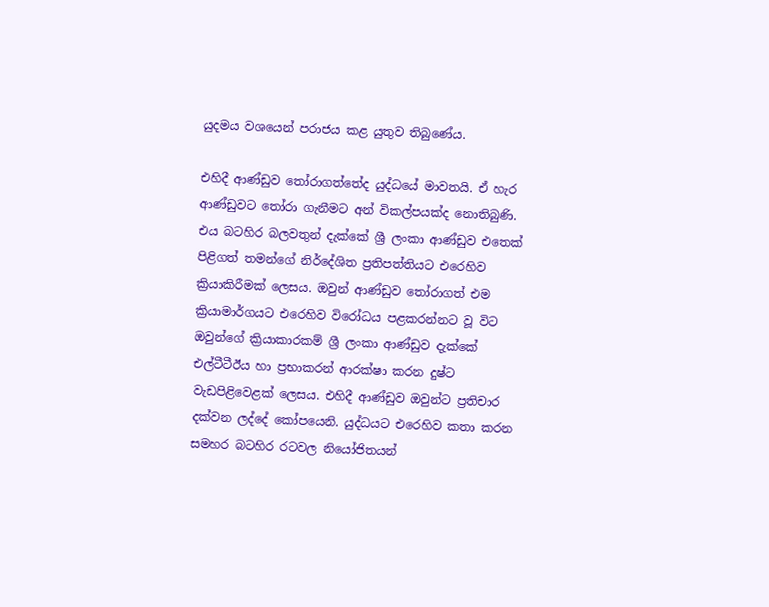යුදමය වශයෙන් පරාජය කළ යුතුව තිබුණේය.

එහිදී ආණ්ඩුව තෝරාගත්තේද යුද්ධයේ මාවතයි. ඒ හැර ආණ්ඩුවට තෝරා ගැනීමට අන් විකල්පයක්ද නොතිබුණි. එය බටහිර බලවතුන් දැක්කේ ශ්‍රී ලංකා ආණ්ඩුව එතෙක් පිළිගත් තමන්ගේ නිර්දේශිත ප්‍රතිපත්තියට එරෙහිව ක්‍රියාකිරීමක් ලෙසය. ඔවුන් ආණ්ඩුව තෝරාගත් එම ක්‍රියාමාර්ගයට එරෙහිව විරෝධය පළකරන්නට වූ විට ඔවුන්ගේ ක්‍රියාකාරකම් ශ්‍රී ලංකා ආණ්ඩුව දැක්කේ එල්ටීටීඊය හා ප්‍රභාකරන් ආරක්ෂා කරන දුෂ්ට වැඩපිළිවෙළක් ලෙසය. එහිදී ආණ්ඩුව ඔවුන්ට ප්‍රතිචාර දක්වන ලද්දේ කෝපයෙනි. යුද්ධයට එරෙහිව කතා කරන සමහර බටහිර රටවල නියෝජිතයන්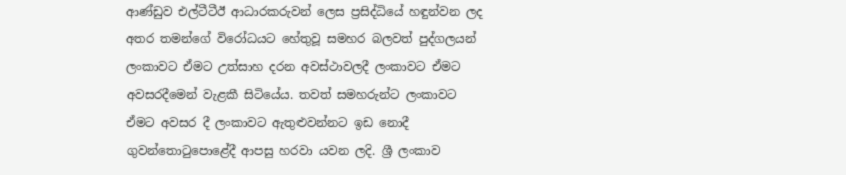ආණ්ඩුව එල්ටීටීඊ ආධාරකරුවන් ලෙස ප්‍රසිද්ධියේ හඳුන්වන ලද අතර තමන්ගේ විරෝධයට හේතුවූ සමහර බලවත් පුද්ගලයන් ලංකාවට ඒමට උත්සාහ දරන අවස්ථාවලදී ලංකාවට ඒමට අවසරදීමෙන් වැළකී සිටියේය. තවත් සමහරුන්ට ලංකාවට ඒමට අවසර දී ලංකාවට ඇතුළුවන්නට ඉඩ නොදී ගුවන්තොටුපොළේදී ආපසු හරවා යවන ලදි. ශ්‍රී ලංකාව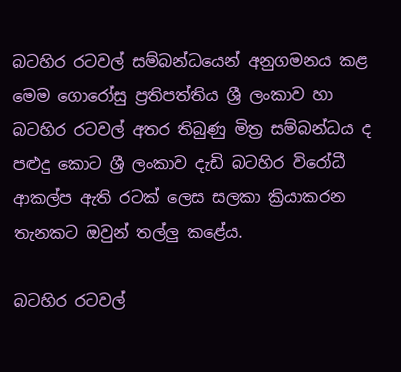බටහිර රටවල් සම්බන්ධයෙන් අනුගමනය කළ මෙම ගොරෝසු ප්‍රතිපත්තිය ශ්‍රී ලංකාව හා බටහිර රටවල් අතර තිබුණු මිත්‍ර සම්බන්ධය ද පළුදු කොට ශ්‍රී ලංකාව දැඩි බටහිර විරෝධී ආකල්ප ඇති රටක් ලෙස සලකා ක්‍රියාකරන තැනකට ඔවුන් තල්ලු කළේය.

බටහිර රටවල්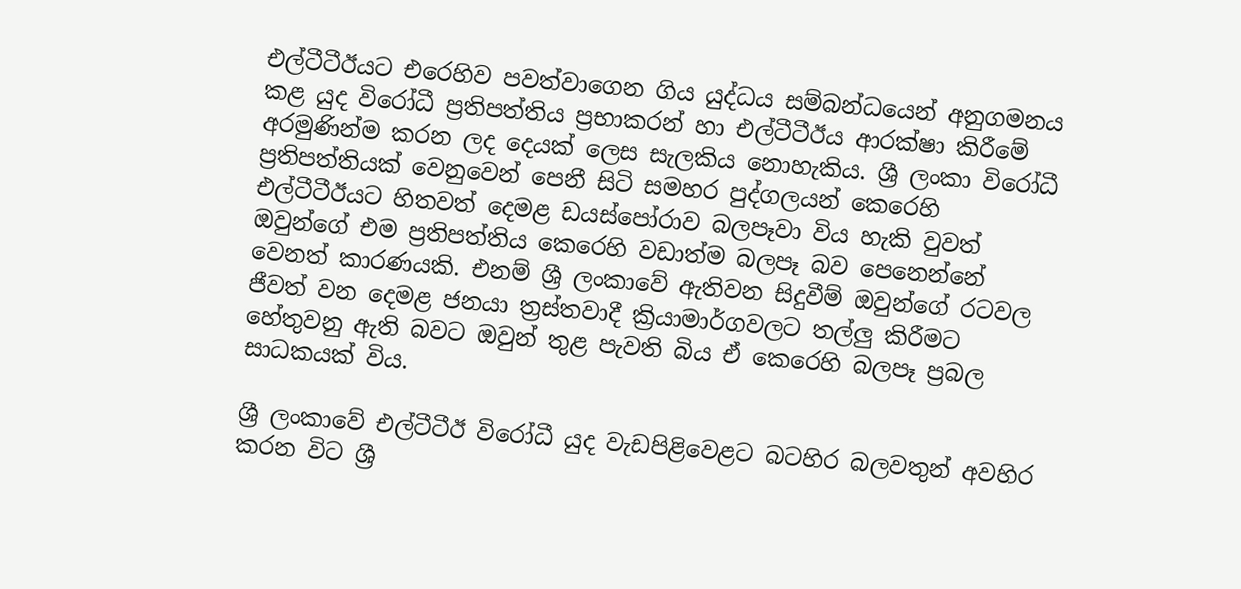එල්ටීටීඊයට එරෙහිව පවත්වාගෙන ගිය යුද්ධය සම්බන්ධයෙන් අනුගමනය කළ යුද විරෝධී ප්‍රතිපත්තිය ප්‍රභාකරන් හා එල්ටීටීඊය ආරක්ෂා කිරීමේ අරමුණින්ම කරන ලද දෙයක් ලෙස සැලකිය නොහැකිය. ශ්‍රී ලංකා විරෝධී ප්‍රතිපත්තියක් වෙනුවෙන් පෙනී සිටි සමහර පුද්ගලයන් කෙරෙහි එල්ටීටීඊයට හිතවත් දෙමළ ඩයස්පෝරාව බලපෑවා විය හැකි වුවත් ඔවුන්ගේ එම ප්‍රතිපත්තිය කෙරෙහි වඩාත්ම බලපෑ බව පෙනෙන්නේ වෙනත් කාරණයකි. එනම් ශ්‍රී ලංකාවේ ඇතිවන සිදුවීම් ඔවුන්ගේ රටවල ජීවත් වන දෙමළ ජනයා ත්‍රස්තවාදී ක්‍රියාමාර්ගවලට තල්ලු කිරීමට හේතුවනු ඇති බවට ඔවුන් තුළ පැවති බිය ඒ කෙරෙහි බලපෑ ප්‍රබල සාධකයක් විය.

ශ්‍රී ලංකාවේ එල්ටීටීඊ විරෝධී යුද වැඩපිළිවෙළට බටහිර බලවතුන් අවහිර කරන විට ශ්‍රී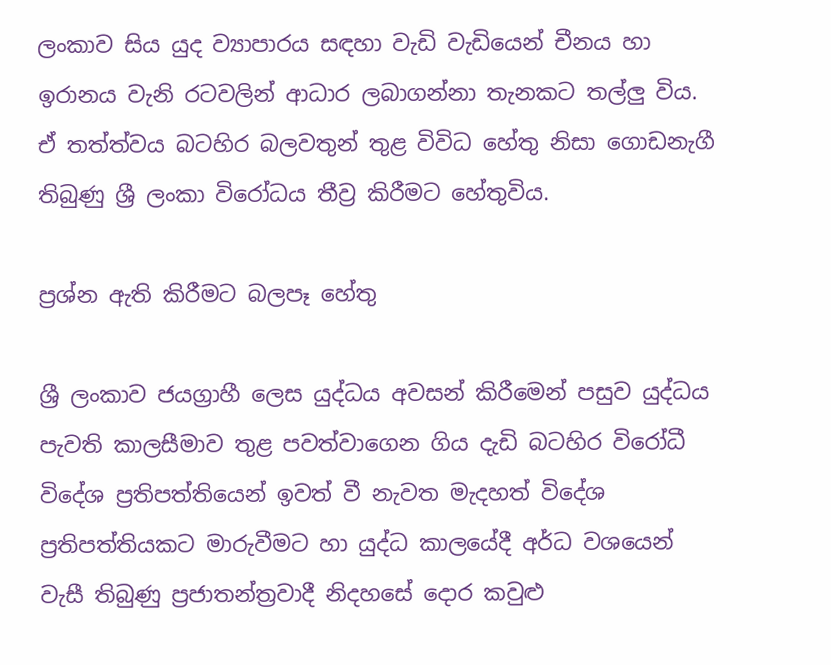ලංකාව සිය යුද ව්‍යාපාරය සඳහා වැඩි වැඩියෙන් චීනය හා ඉරානය වැනි රටවලින් ආධාර ලබාගන්නා තැනකට තල්ලු විය. ඒ තත්ත්වය බටහිර බලවතුන් තුළ විවිධ හේතු නිසා ගොඩනැගී තිබුණු ශ්‍රී ලංකා විරෝධය තීව්‍ර කිරීමට හේතුවිය.

ප්‍රශ්න ඇති කිරීමට බලපෑ හේතු

ශ්‍රී ලංකාව ජයග්‍රාහී ලෙස යුද්ධය අවසන් කිරීමෙන් පසුව යුද්ධය පැවති කාලසීමාව තුළ පවත්වාගෙන ගිය දැඩි බටහිර විරෝධී විදේශ ප්‍රතිපත්තියෙන් ඉවත් වී නැවත මැදහත් විදේශ ප්‍රතිපත්තියකට මාරුවීමට හා යුද්ධ කාලයේදී අර්ධ වශයෙන් වැසී තිබුණු ප්‍රජාතන්ත්‍රවාදී නිදහසේ දොර කවුළු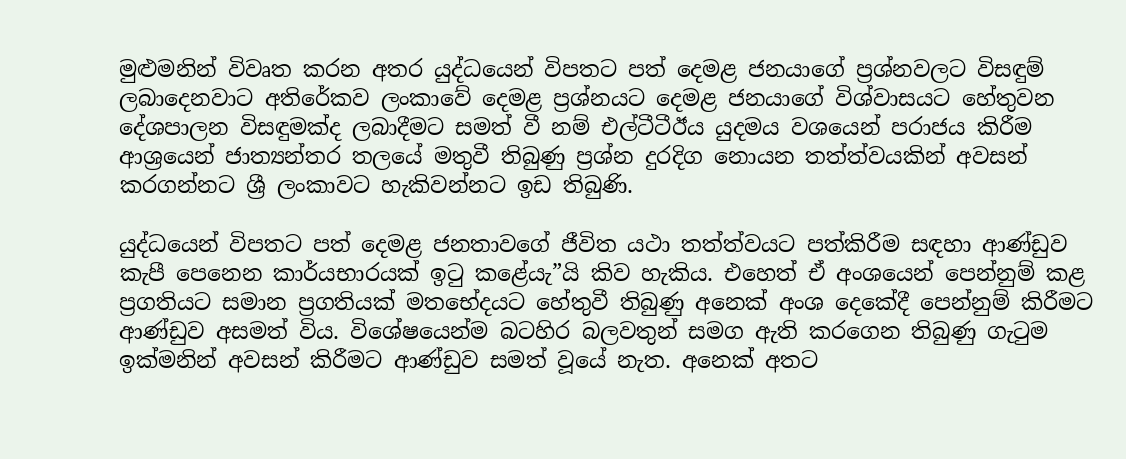මුළුමනින් විවෘත කරන අතර යුද්ධයෙන් විපතට පත් දෙමළ ජනයාගේ ප්‍රශ්නවලට විසඳුම් ලබාදෙනවාට අතිරේකව ලංකාවේ දෙමළ ප්‍රශ්නයට දෙමළ ජනයාගේ විශ්වාසයට හේතුවන දේශපාලන විසඳුමක්ද ලබාදීමට සමත් වී නම් එල්ටීටීඊය යුදමය වශයෙන් පරාජය කිරීම ආශ්‍රයෙන් ජාත්‍යන්තර තලයේ මතුවී තිබුණු ප්‍රශ්න දුරදිග නොයන තත්ත්වයකින් අවසන් කරගන්නට ශ්‍රී ලංකාවට හැකිවන්නට ඉඩ තිබුණි.

යුද්ධයෙන් විපතට පත් දෙමළ ජනතාවගේ ජීවිත යථා තත්ත්වයට පත්කිරීම සඳහා ආණ්ඩුව කැපී පෙනෙන කාර්යභාරයක් ඉටු කළේයැ”යි කිව හැකිය. එහෙත් ඒ අංශයෙන් පෙන්නුම් කළ ප්‍රගතියට සමාන ප්‍රගතියක් මතභේදයට හේතුවී තිබුණු අනෙක් අංශ දෙකේදී පෙන්නුම් කිරීමට ආණ්ඩුව අසමත් විය. විශේෂයෙන්ම බටහිර බලවතුන් සමග ඇති කරගෙන තිබුණු ගැටුම ඉක්මනින් අවසන් කිරීමට ආණ්ඩුව සමත් වූයේ නැත. අනෙක් අතට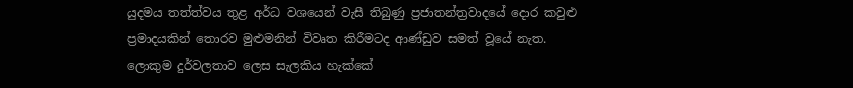යුදමය තත්ත්වය තුළ අර්ධ වශයෙන් වැසී තිබුණු ප්‍රජාතන්ත්‍රවාදයේ දොර කවුළු ප්‍රමාදයකින් තොරව මුළුමනින් විවෘත කිරීමටද ආණ්ඩුව සමත් වූයේ නැත. ලොකුම දුර්වලතාව ලෙස සැලකිය හැක්කේ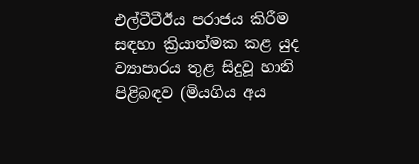එල්ටීටීඊය පරාජය කිරීම සඳහා ක්‍රියාත්මක කළ යුද ව්‍යාපාරය තුළ සිදුවූ හානි පිළිබඳව (මියගිය අය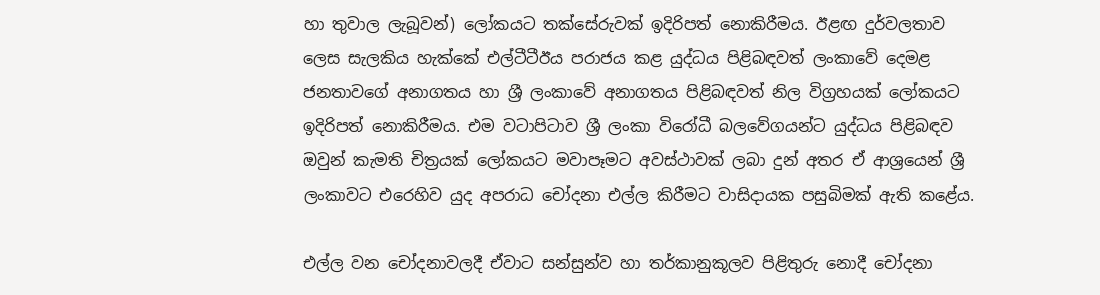හා තුවාල ලැබූවන්) ලෝකයට තක්සේරුවක් ඉදිරිපත් නොකිරීමය. ඊළඟ දුර්වලතාව ලෙස සැලකිය හැක්කේ එල්ටීටීඊය පරාජය කළ යුද්ධය පිළිබඳවත් ලංකාවේ දෙමළ ජනතාවගේ අනාගතය හා ශ්‍රී ලංකාවේ අනාගතය පිළිබඳවත් නිල විග්‍රහයක් ලෝකයට ඉදිරිපත් නොකිරීමය. එම වටාපිටාව ශ්‍රී ලංකා විරෝධී බලවේගයන්ට යුද්ධය පිළිබඳව ඔවුන් කැමති චිත්‍රයක් ලෝකයට මවාපෑමට අවස්ථාවක් ලබා දුන් අතර ඒ ආශ්‍රයෙන් ශ්‍රී ලංකාවට එරෙහිව යුද අපරාධ චෝදනා එල්ල කිරීමට වාසිදායක පසුබිමක් ඇති කළේය.

එල්ල වන චෝදනාවලදී ඒවාට සන්සුන්ව හා තර්කානුකූලව පිළිතුරු නොදී චෝදනා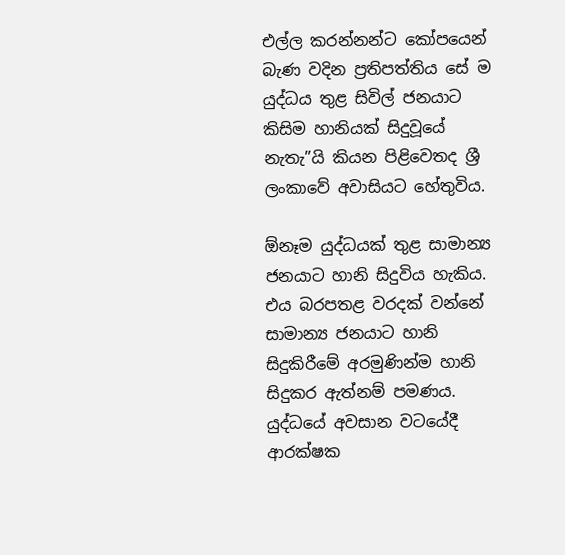එල්ල කරන්නන්ට කෝපයෙන් බැණ වදින ප්‍රතිපත්තිය සේ ම යුද්ධය තුළ සිවිල් ජනයාට කිසිම හානියක් සිදුවූයේ නැතැ”යි කියන පිළිවෙතද ශ්‍රී ලංකාවේ අවාසියට හේතුවිය.

ඕනෑම යුද්ධයක් තුළ සාමාන්‍ය ජනයාට හානි සිදුවිය හැකිය. එය බරපතළ වරදක් වන්නේ සාමාන්‍ය ජනයාට හානි සිදුකිරීමේ අරමුණින්ම හානි සිදුකර ඇත්නම් පමණය. යුද්ධයේ අවසාන වටයේදී ආරක්ෂක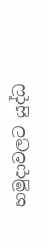හමුදාවලට යුද්ධ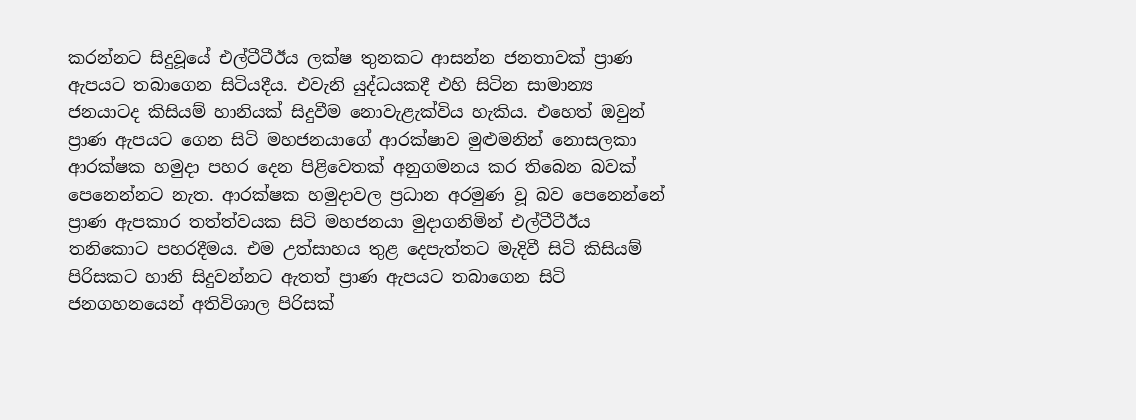කරන්නට සිදුවූයේ එල්ටීටීඊය ලක්ෂ තුනකට ආසන්න ජනතාවක් ප්‍රාණ ඇපයට තබාගෙන සිටියදීය. එවැනි යුද්ධයකදී එහි සිටින සාමාන්‍ය ජනයාටද කිසියම් හානියක් සිදුවීම නොවැළැක්විය හැකිය. එහෙත් ඔවුන් ප්‍රාණ ඇපයට ගෙන සිටි මහජනයාගේ ආරක්ෂාව මුළුමනින් නොසලකා ආරක්ෂක හමුදා පහර දෙන පිළිවෙතක් අනුගමනය කර තිබෙන බවක් පෙනෙන්නට නැත. ආරක්ෂක හමුදාවල ප්‍රධාන අරමුණ වූ බව පෙනෙන්නේ ප්‍රාණ ඇපකාර තත්ත්වයක සිටි මහජනයා මුදාගනිමින් එල්ටීටීඊය තනිකොට පහරදීමය. එම උත්සාහය තුළ දෙපැත්තට මැදිවී සිටි කිසියම් පිරිසකට හානි සිදුවන්නට ඇතත් ප්‍රාණ ඇපයට තබාගෙන සිටි ජනගහනයෙන් අතිවිශාල පිරිසක්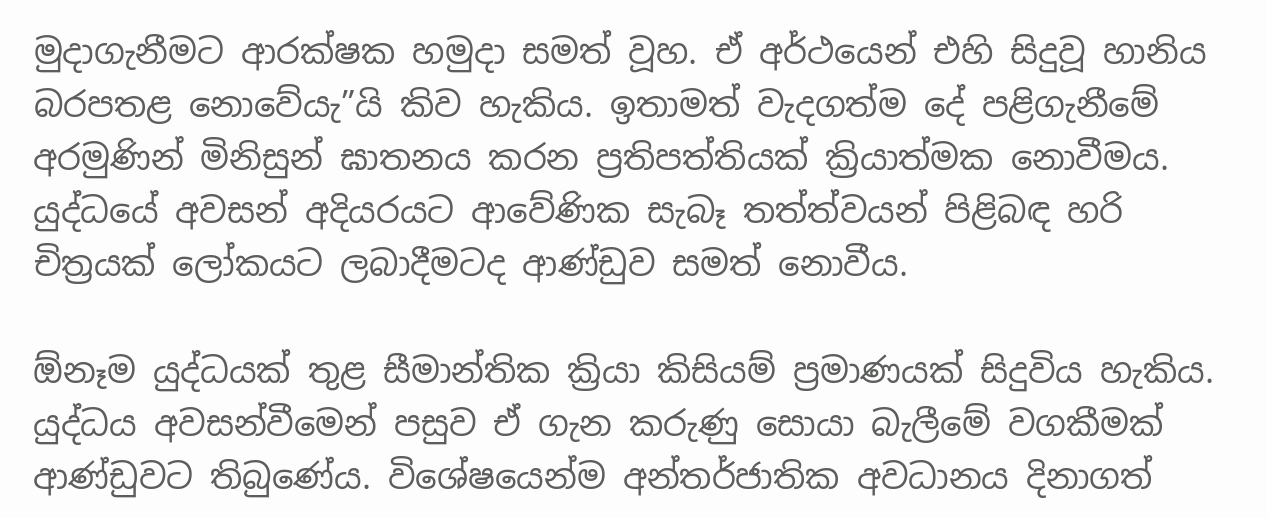මුදාගැනීමට ආරක්ෂක හමුදා සමත් වූහ. ඒ අර්ථයෙන් එහි සිදුවූ හානිය බරපතළ නොවේයැ”යි කිව හැකිය. ඉතාමත් වැදගත්ම දේ පළිගැනීමේ අරමුණින් මිනිසුන් ඝාතනය කරන ප්‍රතිපත්තියක් ක්‍රියාත්මක නොවීමය. යුද්ධයේ අවසන් අදියරයට ආවේණික සැබෑ තත්ත්වයන් පිළිබඳ හරි චිත්‍රයක් ලෝකයට ලබාදීමටද ආණ්ඩුව සමත් නොවීය.

ඕනෑම යුද්ධයක් තුළ සීමාන්තික ක්‍රියා කිසියම් ප්‍රමාණයක් සිදුවිය හැකිය. යුද්ධය අවසන්වීමෙන් පසුව ඒ ගැන කරුණු සොයා බැලීමේ වගකීමක් ආණ්ඩුවට තිබුණේය. විශේෂයෙන්ම අන්තර්ජාතික අවධානය දිනාගත්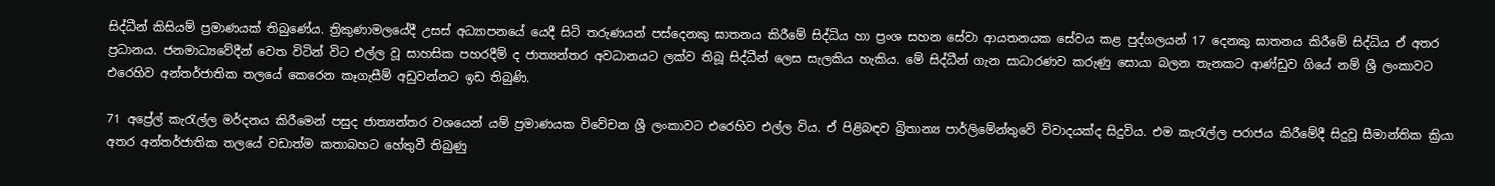සිද්ධීන් කිසියම් ප්‍රමාණයක් තිබුණේය. ත්‍රිකුණාමලයේදී උසස් අධ්‍යාපනයේ යෙදී සිටි තරුණයන් පස්දෙනකු ඝාතනය කිරීමේ සිද්ධිය හා ප්‍රංශ සහන සේවා ආයතනයක සේවය කළ පුද්ගලයන් 17 දෙනකු ඝාතනය කිරීමේ සිද්ධිය ඒ අතර ප්‍රධානය. ජනමාධ්‍යවේදීන් වෙත විටින් විට එල්ල වූ සාහසික පහරදීම් ද ජාත්‍යන්තර අවධානයට ලක්ව තිබූ සිද්ධීන් ලෙස සැලකිය හැකිය. මේ සිද්ධීන් ගැන සාධාරණව කරුණු සොයා බලන තැනකට ආණ්ඩුව ගියේ නම් ශ්‍රී ලංකාවට එරෙහිව අන්තර්ජාතික තලයේ කෙරෙන කෑගැසීම් අඩුවන්නට ඉඩ තිබුණි.

71 අප්‍රේල් කැරැල්ල මර්දනය කිරීමෙන් පසුද ජාත්‍යන්තර වශයෙන් යම් ප්‍රමාණයක විවේචන ශ්‍රී ලංකාවට එරෙහිව එල්ල විය. ඒ පිළිබඳව බ්‍රිතාන්‍ය පාර්ලිමේන්තුවේ විවාදයක්ද සිදුවිය. එම කැරැල්ල පරාජය කිරීමේදී සිදුවූ සීමාන්තික ක්‍රියා අතර අන්තර්ජාතික තලයේ වඩාත්ම කතාබහට හේතුවී තිබුණු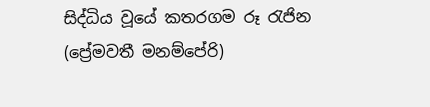සිද්ධිය වූයේ කතරගම රූ රැජින (ප්‍රේමවතී මනම්පේරි)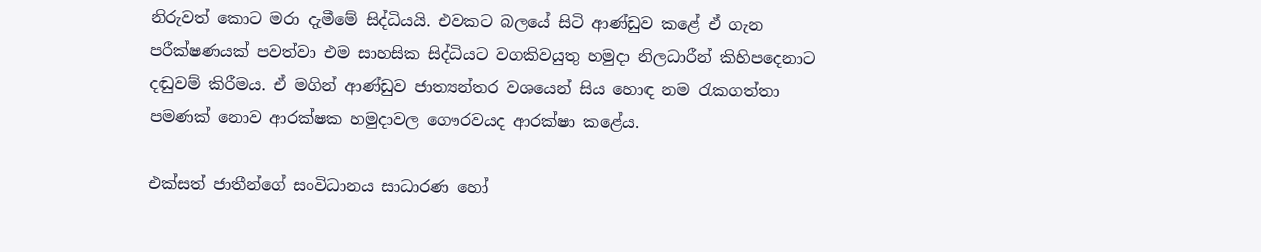නිරුවත් කොට මරා දැමීමේ සිද්ධියයි. එවකට බලයේ සිටි ආණ්ඩුව කළේ ඒ ගැන පරීක්ෂණයක් පවත්වා එම සාහසික සිද්ධියට වගකිවයුතු හමුදා නිලධාරීන් කිහිපදෙනාට දඬුවම් කිරීමය. ඒ මගින් ආණ්ඩුව ජාත්‍යන්තර වශයෙන් සිය හොඳ නම රැකගත්තා පමණක් නොව ආරක්ෂක හමුදාවල ගෞරවයද ආරක්ෂා කළේය.

එක්සත් ජාතීන්ගේ සංවිධානය සාධාරණ හෝ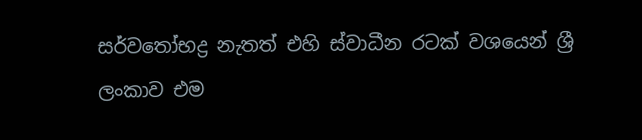සර්වතෝභද්‍ර නැතත් එහි ස්වාධීන රටක් වශයෙන් ශ්‍රී ලංකාව එම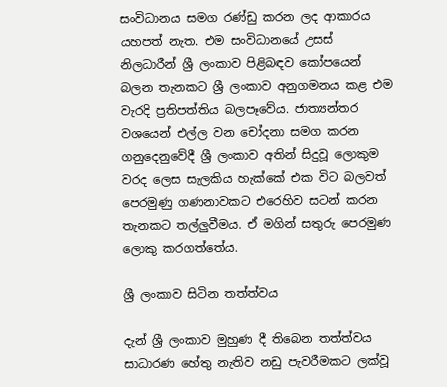සංවිධානය සමග රණ්ඩු කරන ලද ආකාරය යහපත් නැත. එම සංවිධානයේ උසස් නිලධාරීන් ශ්‍රී ලංකාව පිළිබඳව කෝපයෙන් බලන තැනකට ශ්‍රී ලංකාව අනුගමනය කළ එම වැරදි ප්‍රතිපත්තිය බලපෑවේය. ජාත්‍යන්තර වශයෙන් එල්ල වන චෝදනා සමග කරන ගනුදෙනුවේදී ශ්‍රී ලංකාව අතින් සිදුවූ ලොකුම වරද ලෙස සැලකිය හැක්කේ එක විට බලවත් පෙරමුණු ගණනාවකට එරෙහිව සටන් කරන තැනකට තල්ලුවීමය. ඒ මගින් සතුරු පෙරමුණ ලොකු කරගත්තේය.

ශ්‍රී ලංකාව සිටින තත්ත්වය

දැන් ශ්‍රී ලංකාව මුහුණ දී තිබෙන තත්ත්වය සාධාරණ හේතු නැතිව නඩු පැවරීමකට ලක්වූ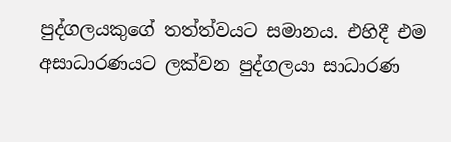පුද්ගලයකුගේ තත්ත්වයට සමානය. එහිදී එම අසාධාරණයට ලක්වන පුද්ගලයා සාධාරණ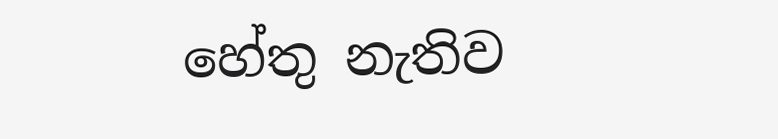හේතු නැතිව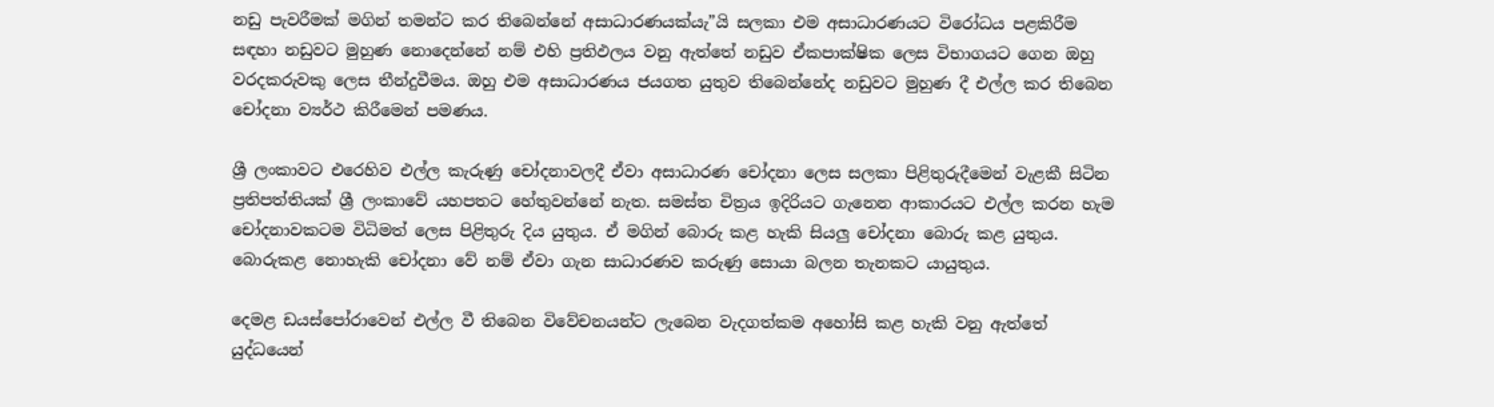නඩු පැවරීමක් මගින් තමන්ට කර තිබෙන්නේ අසාධාරණයක්යැ”යි සලකා එම අසාධාරණයට විරෝධය පළකිරීම සඳහා නඩුවට මුහුණ නොදෙන්නේ නම් එහි ප්‍රතිඵලය වනු ඇත්තේ නඩුව ඒකපාක්ෂික ලෙස විභාගයට ගෙන ඔහු වරදකරුවකු ලෙස තීන්දුවීමය. ඔහු එම අසාධාරණය ජයගත යුතුව තිබෙන්නේද නඩුවට මුහුණ දී එල්ල කර තිබෙන චෝදනා ව්‍යර්ථ කිරීමෙන් පමණය.

ශ්‍රී ලංකාවට එරෙහිව එල්ල කැරුණු චෝදනාවලදී ඒවා අසාධාරණ චෝදනා ලෙස සලකා පිළිතුරුදීමෙන් වැළකී සිටින ප්‍රතිපත්තියක් ශ්‍රී ලංකාවේ යහපතට හේතුවන්නේ නැත. සමස්ත චිත්‍රය ඉදිරියට ගැනෙන ආකාරයට එල්ල කරන හැම චෝදනාවකටම විධිමත් ලෙස පිළිතුරු දිය යුතුය. ඒ මගින් බොරු කළ හැකි සියලු චෝදනා බොරු කළ යුතුය. බොරුකළ නොහැකි චෝදනා වේ නම් ඒවා ගැන සාධාරණව කරුණු සොයා බලන තැනකට යායුතුය.

දෙමළ ඩයස්පෝරාවෙන් එල්ල වී තිබෙන විවේචනයන්ට ලැබෙන වැදගත්කම අහෝසි කළ හැකි වනු ඇත්තේ යුද්ධයෙන්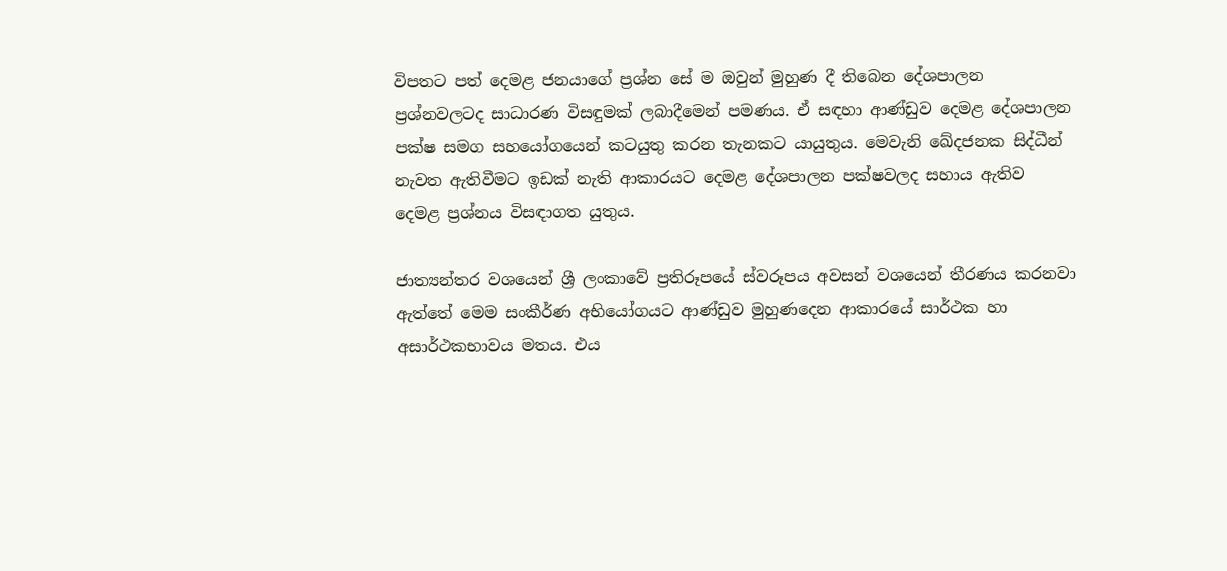විපතට පත් දෙමළ ජනයාගේ ප්‍රශ්න සේ ම ඔවුන් මුහුණ දී තිබෙන දේශපාලන ප්‍රශ්නවලටද සාධාරණ විසඳුමක් ලබාදීමෙන් පමණය. ඒ සඳහා ආණ්ඩුව දෙමළ දේශපාලන පක්ෂ සමග සහයෝගයෙන් කටයුතු කරන තැනකට යායුතුය. මෙවැනි ඛේදජනක සිද්ධීන් නැවත ඇතිවීමට ඉඩක් නැති ආකාරයට දෙමළ දේශපාලන පක්ෂවලද සහාය ඇතිව දෙමළ ප්‍රශ්නය විසඳාගත යුතුය.

ජාත්‍යන්තර වශයෙන් ශ්‍රී ලංකාවේ ප්‍රතිරූපයේ ස්වරූපය අවසන් වශයෙන් තීරණය කරනවා ඇත්තේ මෙම සංකීර්ණ අභියෝගයට ආණ්ඩුව මුහුණදෙන ආකාරයේ සාර්ථක හා අසාර්ථකභාවය මතය. එය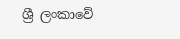ශ්‍රී ලංකාවේ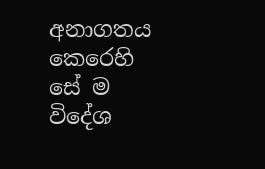අනාගතය කෙරෙහි සේ ම විදේශ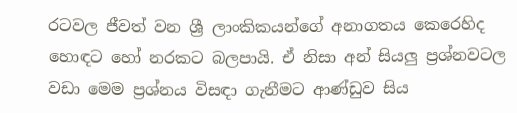රටවල ජීවත් වන ශ්‍රී ලාංකිකයන්ගේ අනාගතය කෙරෙහිද හොඳට හෝ නරකට බලපායි. ඒ නිසා අන් සියලු ප්‍රශ්නවටල වඩා මෙම ප්‍රශ්නය විසඳා ගැනීමට ආණ්ඩුව සිය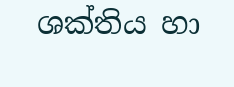ශක්තිය හා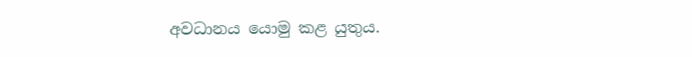අවධානය යොමු කළ යුතුය.